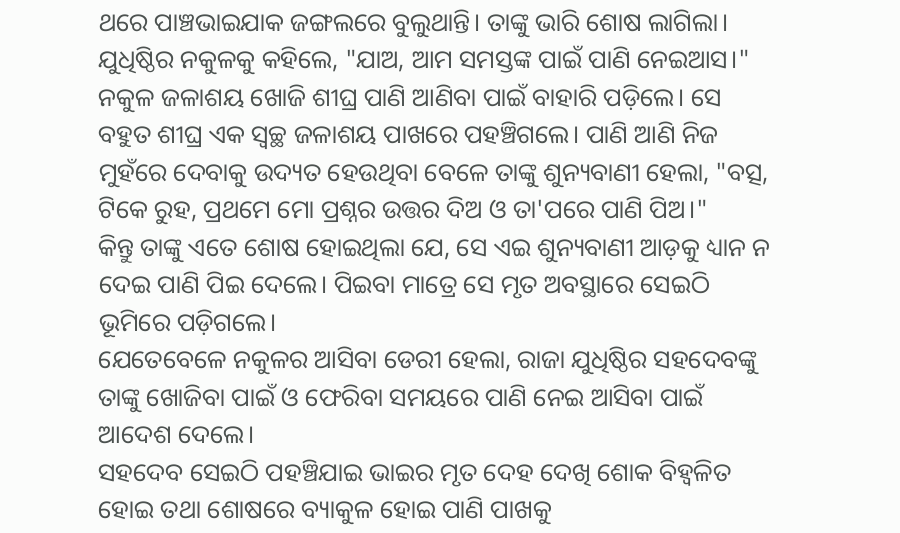ଥରେ ପାଞ୍ଚଭାଇଯାକ ଜଙ୍ଗଲରେ ବୁଲୁଥାନ୍ତି। ତାଙ୍କୁ ଭାରି ଶୋଷ ଲାଗିଲା। ଯୁଧିଷ୍ଠିର ନକୁଳକୁ କହିଲେ, "ଯାଅ, ଆମ ସମସ୍ତଙ୍କ ପାଇଁ ପାଣି ନେଇଆସ।"
ନକୁଳ ଜଳାଶୟ ଖୋଜି ଶୀଘ୍ର ପାଣି ଆଣିବା ପାଇଁ ବାହାରି ପଡ଼ିଲେ। ସେ ବହୁତ ଶୀଘ୍ର ଏକ ସ୍ବଚ୍ଛ ଜଳାଶୟ ପାଖରେ ପହଞ୍ଚିଗଲେ। ପାଣି ଆଣି ନିଜ ମୁହଁରେ ଦେବାକୁ ଉଦ୍ୟତ ହେଉଥିବା ବେଳେ ତାଙ୍କୁ ଶୁନ୍ୟବାଣୀ ହେଲା, "ବତ୍ସ, ଟିକେ ରୁହ, ପ୍ରଥମେ ମୋ ପ୍ରଶ୍ନର ଉତ୍ତର ଦିଅ ଓ ତା'ପରେ ପାଣି ପିଅ।"
କିନ୍ତୁ ତାଙ୍କୁ ଏତେ ଶୋଷ ହୋଇଥିଲା ଯେ, ସେ ଏଇ ଶୁନ୍ୟବାଣୀ ଆଡ଼କୁ ଧ୍ୟାନ ନ ଦେଇ ପାଣି ପିଇ ଦେଲେ। ପିଇବା ମାତ୍ରେ ସେ ମୃତ ଅବସ୍ଥାରେ ସେଇଠି ଭୂମିରେ ପଡ଼ିଗଲେ।
ଯେତେବେଳେ ନକୁଳର ଆସିବା ଡେରୀ ହେଲା, ରାଜା ଯୁଧିଷ୍ଠିର ସହଦେବଙ୍କୁ ତାଙ୍କୁ ଖୋଜିବା ପାଇଁ ଓ ଫେରିବା ସମୟରେ ପାଣି ନେଇ ଆସିବା ପାଇଁ ଆଦେଶ ଦେଲେ।
ସହଦେବ ସେଇଠି ପହଞ୍ଚିଯାଇ ଭାଇର ମୃତ ଦେହ ଦେଖି ଶୋକ ବିହ୍ଵଳିତ ହୋଇ ତଥା ଶୋଷରେ ବ୍ୟାକୁଳ ହୋଇ ପାଣି ପାଖକୁ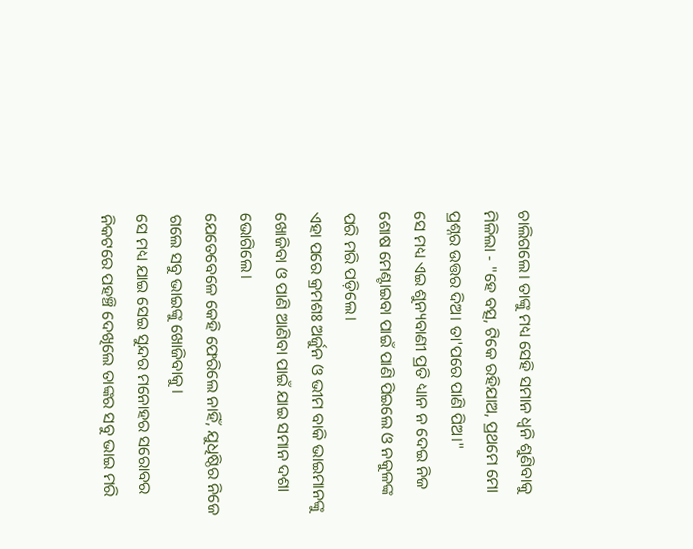ଚାଲିଗଲେ। ତାଙ୍କୁ ମଧ୍ୟ ସେହି ସମାନ ଧ୍ଵନି ଶୁଣିବାକୁ ମିଳିଲା - "ହେ ବତ୍ସ, ଟିକେ ରହିଯାଅ, ପ୍ରଥମେ ମୋ ପ୍ରଶ୍ନର ଉତ୍ତର ଦିଅ। ତା'ପରେ ପାଣି ପିଅ।"
ସେ ମଧ୍ୟ ଏଇ ଶୁନ୍ୟବାଣୀ ପ୍ରତି ଧ୍ୟାନ ନ ଦେଇ ନିଜ ଶୋଷ ମେଣ୍ଟାଇବା ପାଇଁ ପାଣି ପିଇଲେ ଓ ନକୁଳଙ୍କ ପରି ମରି ପଡ଼ିଲେ।
ଏହା ପରେ କ୍ରମଶଃ ଅର୍ଜୁନ ଓ ଭୀମ ବାକି ଭାଇମାନଙ୍କୁ ଖୋଜିବା ଓ ପାଣି ଆଣିବା ପାଇଁ ଯାଇ ସମାନ ଦଶା ଭୋଗିଲେ।
ଯେତେବେଳେ କେହି ଫେରିଲେ ନାହିଁ, ଯୁଧିଷ୍ଠିର ନିଜେ ଗଲେ ସବୁ ଭାଇଙ୍କୁ ଖୋଜିବାକୁ।
ସେ ମଧ୍ୟ ଯାଇ ସେଇ ସୁନ୍ଦର ମନୋହର ସରୋବର ନିକଟରେ ପହଞ୍ଚି ଦେଖିଲେ ତାଙ୍କର ସବୁ ଭାଇ ମରି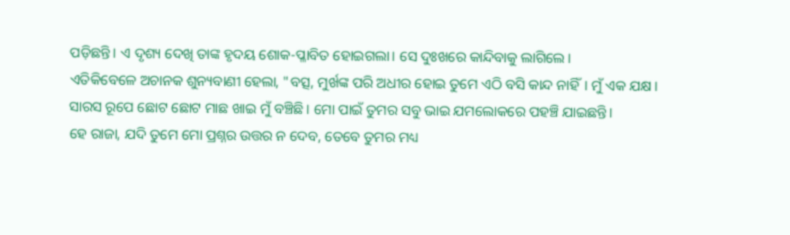ପଡ଼ିଛନ୍ତି। ଏ ଦୃଶ୍ୟ ଦେଖି ତାଙ୍କ ହୃଦୟ ଶୋକ-ପ୍ଳାବିତ ହୋଇଗଲା। ସେ ଦୁଃଖରେ କାନ୍ଦିବାକୁ ଲାଗିଲେ।
ଏତିକିବେଳେ ଅଚାନକ ଶୁନ୍ୟବାଣୀ ହେଲା, "ବତ୍ସ, ମୁର୍ଖଙ୍କ ପରି ଅଧୀର ହୋଇ ତୁମେ ଏଠି ବସି କାନ୍ଦ ନାହିଁ। ମୁଁ ଏକ ଯକ୍ଷ। ସାରସ ରୂପେ ଛୋଟ ଛୋଟ ମାଛ ଖାଇ ମୁଁ ବଞ୍ଚିଛି। ମୋ ପାଇଁ ତୁମର ସବୁ ଭାଇ ଯମଲୋକରେ ପହଞ୍ଚି ଯାଇଛନ୍ତି।
ହେ ରାଜା, ଯଦି ତୁମେ ମୋ ପ୍ରଶ୍ନର ଉତ୍ତର ନ ଦେବ, ତେବେ ତୁମର ମଧ୍ୟ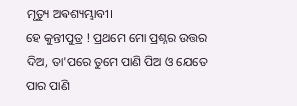ମୃତ୍ୟୁ ଅଵଶ୍ୟମ୍ଭାବୀ।
ହେ କୁନ୍ତୀପୁତ୍ର ! ପ୍ରଥମେ ମୋ ପ୍ରଶ୍ନର ଉତ୍ତର ଦିଅ, ତା'ପରେ ତୁମେ ପାଣି ପିଅ ଓ ଯେତେ ପାର ପାଣି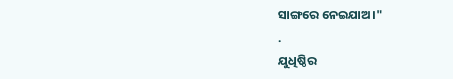ସାଙ୍ଗରେ ନେଇଯାଅ।"
.
ଯୁଧିଷ୍ଠିର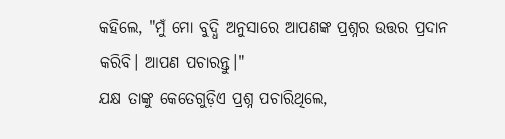କହିଲେ, "ମୁଁ ମୋ ବୁଦ୍ଧି ଅନୁସାରେ ଆପଣଙ୍କ ପ୍ରଶ୍ନର ଉତ୍ତର ପ୍ରଦାନ କରିବି। ଆପଣ ପଚାରନ୍ତୁ।"
ଯକ୍ଷ ତାଙ୍କୁ କେତେଗୁଡ଼ିଏ ପ୍ରଶ୍ନ ପଚାରିଥିଲେ,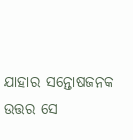ଯାହାର ସନ୍ତୋଷଜନକ ଉତ୍ତର ସେ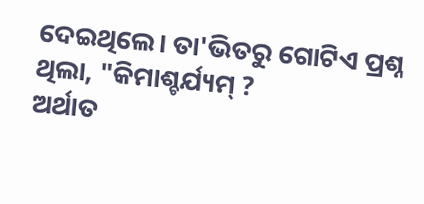ଦେଇଥିଲେ। ତା'ଭିତରୁ ଗୋଟିଏ ପ୍ରଶ୍ନ ଥିଲା, "କିମାଶ୍ଚର୍ଯ୍ୟମ୍ ?
ଅର୍ଥାତ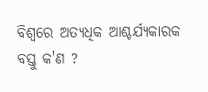ବିଶ୍ବରେ ଅତ୍ୟଧିକ ଆଶ୍ଚର୍ଯ୍ୟକାରକ ବସ୍ତୁ କ'ଣ ?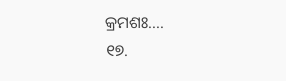କ୍ରମଶଃ....
୧୭.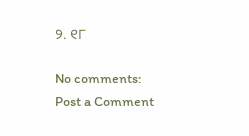୨. ୧୮

No comments:
Post a Comment